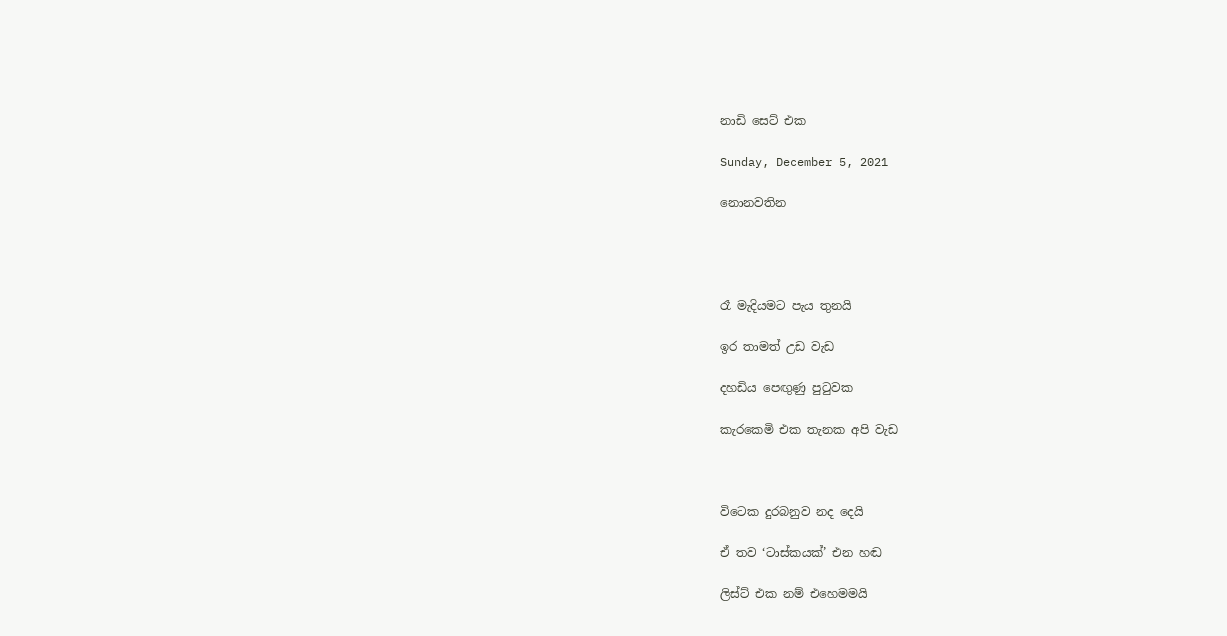නාඩි සෙට් එක

Sunday, December 5, 2021

නොනවතින




රෑ මැදියමට පැය තුනයි

ඉර තාමත් උඩ වැඩ

දහඩිය පෙඟුණු පුටුවක

කැරකෙමි එක තැනක අපි වැඩ



විටෙක දුරබනුව නද දෙයි

ඒ තව ‘ටාස්කයක්’ එන හඬ

ලිස්ට් එක නම් එහෙමමයි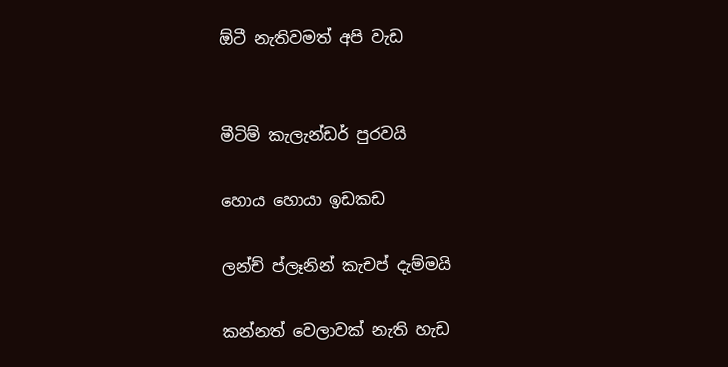ඕටී නැතිවමත් අපි වැඩ


මීටිම් කැලැන්ඩර් පුරවයි

හොය හොයා ඉඩකඩ

ලන්ච් ප්ලෑනින් කැචප් දැම්මයි

කන්නත් වෙලාවක් නැති හැඩ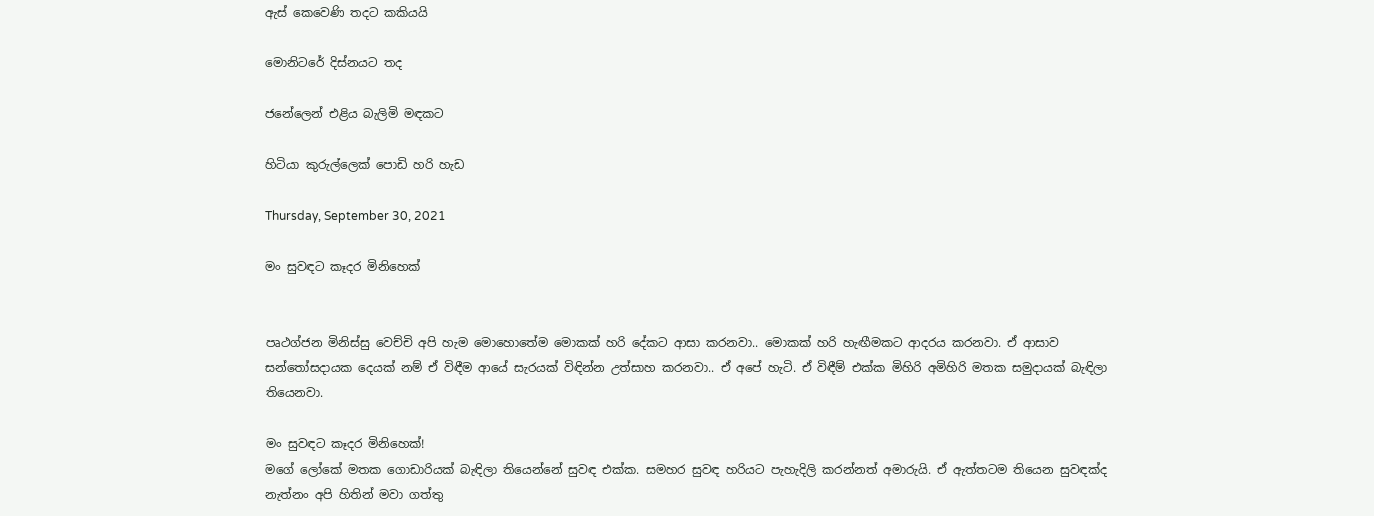ඇස් කෙවෙණි තදට කකියයි

මොනිටරේ දිස්නයට තද

ජනේලෙන් එළිය ‌බැලිමි මඳකට

හිටියා කුරුල්ලෙක් පොඩි හරි හැඩ

Thursday, September 30, 2021

මං සුවඳට කෑදර මිනිහෙක්


පෘථග්ජන මිනිස්සු වෙච්චි අපි හැම මොහොතේම මොකක් හරි දේකට ආසා කරනවා.. මොකක් හරි හැඟීමකට ආදරය කරනවා. ඒ ආසාව සන්තෝසදායක දෙයක් නම් ඒ විඳීම ආයේ සැරයක් විඳින්න උත්සාහ කරනවා.. ඒ අපේ හැටි. ඒ විඳීම් එක්ක මිහිරි අමිහිරි මතක සමුදායක් බැඳිලා තියෙනවා.

මං සුවඳට කෑදර මිනිහෙක්!
මගේ ලෝකේ මතක ගොඩාරියක් බැඳිලා තියෙන්නේ සුවඳ එක්ක. සමහර සුවඳ හරියට පැහැදිලි කරන්නත් අමාරුයි. ඒ ඇත්තටම තියෙන සුවඳක්ද නැත්නං අපි හිතින් මවා ගත්තු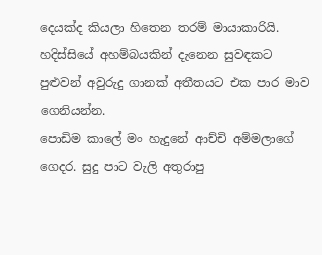දෙයක්ද කියලා හිතෙන තරම් මායාකාරියි. හදිස්සියේ අහම්බයකින් දැනෙන සුවඳකට පුළුවන් අවුරුදු ගානක් අතීතයට එක පාර මාව ගෙනියන්න.
පොඩිම කාලේ මං හැදුනේ ආච්චි අම්මලාගේ ගෙදර. සුදු පාට වැලි අතුරාපු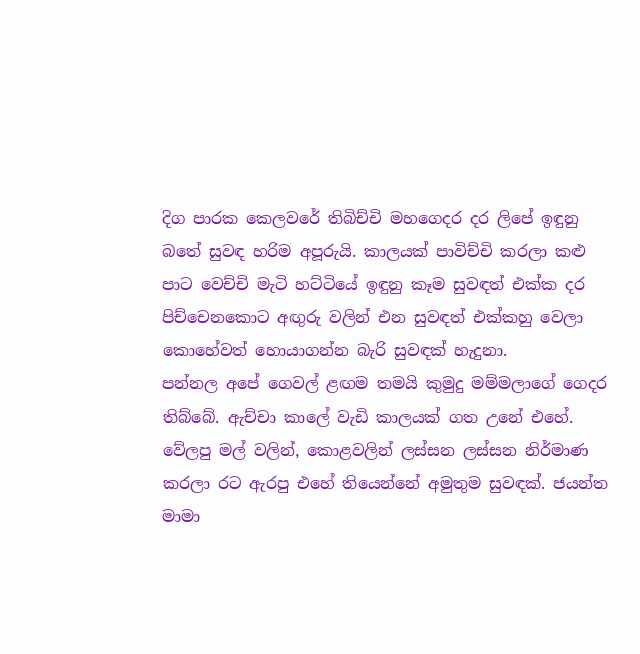දිග පාරක කෙලවරේ තිබිච්චි මහගෙදර දර ලිපේ ඉඳුනු බතේ සුවඳ හරිම අපූරුයි. කාලයක් පාවිච්චි කරලා කළු පාට වෙච්චි මැටි හට්ටියේ ඉ‌ඳුනු කෑම සුවඳත් එක්ක දර පිච්චෙනකොට අඟුරු වලින් එන සුවඳත් එක්කහු වෙලා කොහේවත් හොයාගන්න බැරි සුවඳක් හැදුනා.
පන්නල අපේ ගෙවල් ළඟම තමයි කුමුදු මම්මලාගේ ගෙදර තිබ්බේ. ඇච්චා කාලේ වැඩි කාලයක් ගත උනේ එහේ. වේලපු මල් වලින්, කොළවලින් ලස්සන ලස්සන නිර්මාණ කරලා රට ඇරපු එහේ තියෙන්නේ අමුතුම සුවඳක්. ජයන්ත මාමා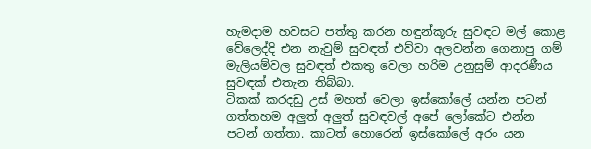හැමදාම හවසට පත්තු කරන හඳුන්කූරු සුවඳට මල් කොළ වේලෙද්දි එන නැවුම් සුවඳත් එව්වා අලවන්න ගෙනාපු ගම් මැලියම්වල සුවඳත් එකතු වෙලා හරිම උනුසුම් ආදරණීය සුවඳක් එතැන තිබ්බා.
ටිකක් කරදඩු උස් මහත් වෙලා ඉස්කෝලේ යන්න පටන් ගත්තහම අලුත් අලුත් සුවඳවල් අපේ ලෝකේට එන්න පටන් ගත්තා. කාටත් හොරෙන් ඉස්කෝලේ අරං යන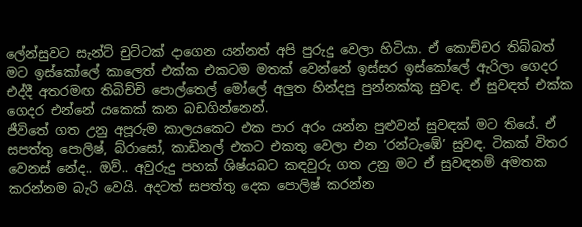ලේන්සුවට සැන්ට් චුට්ටක් දාගෙන යන්නත් අපි පුරුදු වෙලා හිටියා. ඒ කොච්චර තිබ්බත් මට ඉස්කෝලේ කාලෙත් එක්ක එකටම මතක් වෙන්නේ ඉස්සර ඉස්කෝලේ ඇරිලා ගෙදර එද්දී අතරමඟ තිබිච්චි පොල්තෙල් මෝලේ අලුත හින්දපු පුන්නක්කු සුවඳ. ඒ සුවඳත් එක්ක ගෙදර එන්නේ යකෙක් කන බඩගින්නෙන්.
ජීවිතේ ගත උනු අපූරුම කාලයකෙට එක පාර අරං යන්න පුළුවන් සු‌වඳක් මට තියේ. ඒ සපත්තු පොලිෂ්, බ්රාසෝ, කාඩිනල් එකට එකතු වෙලා එන ‘රන්ටැඹේ’ සුවඳ. ටිකක් විතර වෙනස් නේද.. ඔව්.. අවුරුදු පහක් ශිෂ්යබට කඳවුරු ගත උනු මට ඒ සුවඳනම් අමතක කරන්නම බැරි වෙයි. අදටත් සපත්තු දෙක පොලිෂ් කරන්න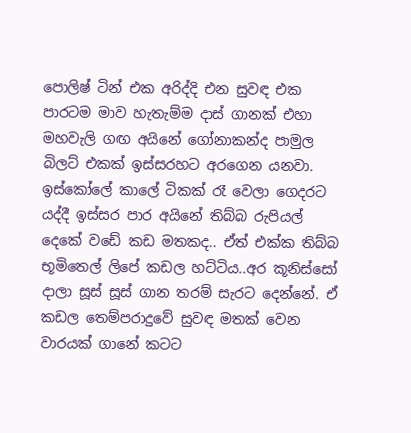පොලිෂ් ටින් එක අරිද්දි එන සුවඳ එක පාරටම මාව හැතැම්ම දාස් ගානක් එහා මහවැලි ග‌ඟ අයිනේ ගෝනාකන්ද පාමුල බිලට් එකක් ඉස්සරහට අරගෙන යනවා.
ඉස්කෝලේ කාලේ ටිකක් රෑ වෙලා ගෙදරට යද්දී ඉස්සර පාර අයිනේ තිබ්බ රුපියල් දෙකේ වඩේ කඩ මතකද.. ඒත් එක්ක තිබ්බ භූමිතෙල් ලිපේ කඩල හට්ටිය..අර කූනිස්සෝ දාලා සූස් සූස් ගාන තරම් සැරට දෙන්නේ. ඒ කඩල තෙම්පරාදුවේ සු‌වඳ මතක් වෙන වාරයක් ගානේ කටට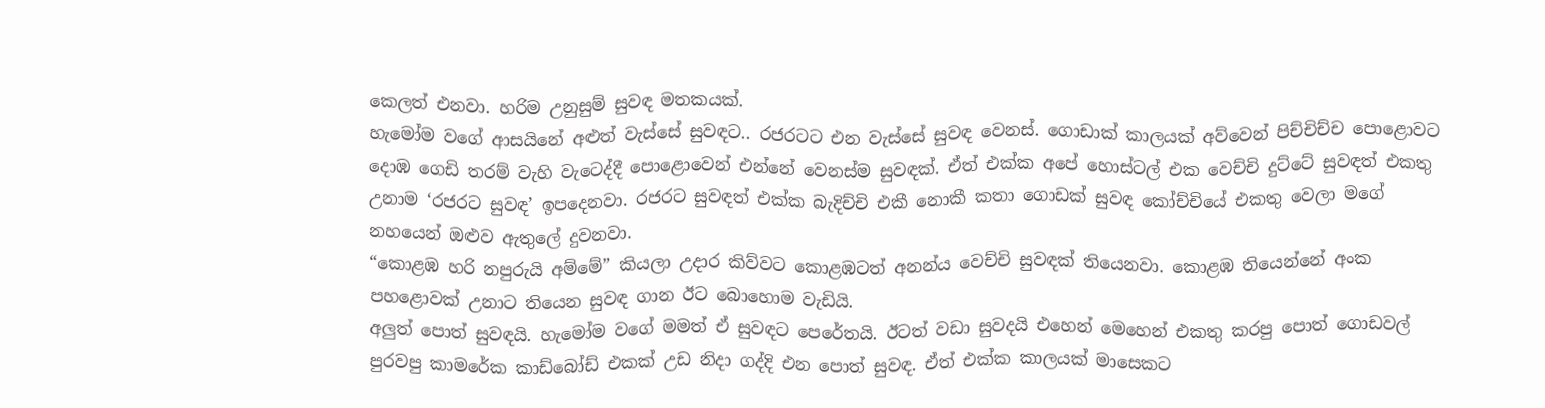කෙලත් එනවා. හරිම උනුසුම් සුවඳ මතකයක්.
හැමෝම වගේ ආසයිනේ අළුත් වැස්සේ සුවඳට.. රජරටට එන වැස්සේ සුවඳ වෙනස්. ගොඩාක් කාලයක් අව්වෙන් පිච්චිච්ච පොළොවට දොඹ ගෙඩි තරම් වැහි වැටෙද්දී පොළොවෙන් එන්නේ වෙනස්ම සුවඳක්. ඒත් එක්ක අපේ හොස්ටල් එක වෙච්චි දුට්ටේ සුවඳත් එකතු උනාම ‘රජරට සුවඳ’ ඉපදෙනවා. රජරට සුවඳත් එක්ක බැදිච්චි එකී නොකී කතා ගොඩක් සුවඳ කෝච්චියේ එකතු වෙලා මගේ නහයෙන් ඔළුව ඇතුලේ දුවනවා.
“කොළඹ හරි නපුරුයි අම්මේ” කියලා උදාර කිව්වට කොළඹටත් අනන්ය වෙච්චි සුවඳක් තියෙනවා. කොළඹ තියෙන්නේ අංක පහළොවක් උනාට තියෙන සුවඳ ගාන ඊට බොහොම වැඩියි.
අලුත් පොත් සුවඳයි. හැමෝම වගේ මමත් ඒ සුවඳට පෙරේතයි. ඊටත් වඩා සුවදයි එහෙන් මෙහෙන් එකතු කරපු පොත් ගොඩවල් පුරවපු කාමරේක කාඩ්බෝඩ් එකක් උඩ නිදා ගද්දි එන පොත් සුවඳ. ඒත් එක්ක කාලයක් මාසෙකට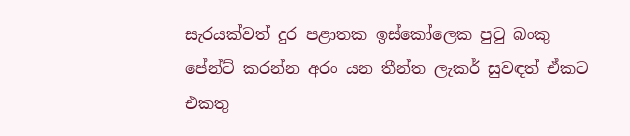සැරයක්වත් දුර පළාතක ඉස්කෝලෙක පුටු බංකු පේන්ට් කරන්න අරං යන තීන්ත ලැකර් සුවඳත් ඒකට එකතු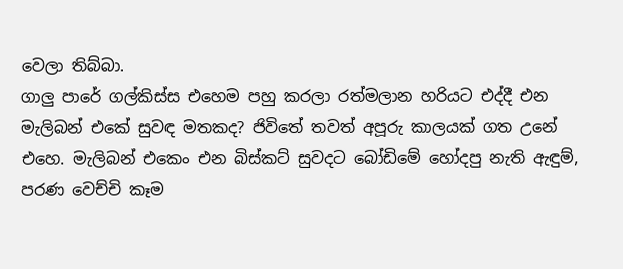වෙලා තිබ්බා.
ගාලු පාරේ ගල්කිස්ස එහෙම පහු කරලා රත්මලාන හරියට එද්දී එන මැලිබන් එකේ සුවඳ මතකද? ජිවිතේ තවත් අපූරු කාලයක් ගත උනේ එහෙ. මැලිබන් එකෙං එන බිස්කට් සුවදට බෝඩිමේ හෝදපු නැති ඇඳුම්, පරණ වෙච්චි කෑම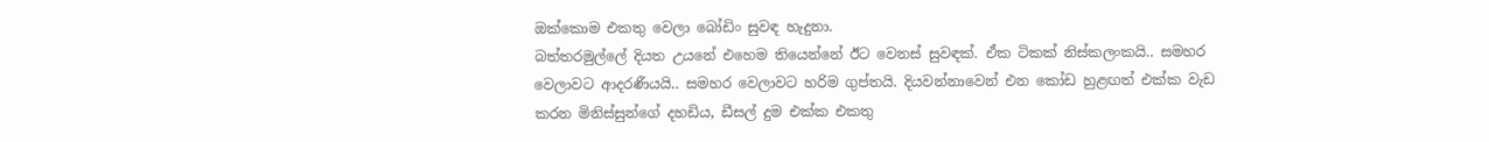ඔක්කොම එකතු වෙලා බෝඩිං සුවඳ හැදුනා.
බත්තරමුල්ලේ දියත උයනේ එහෙම තියෙන්නේ ඊට වෙනස් සුවඳක්. ඒක ටිකක් නිස්කලංකයි.. සමහර වෙලාවට ආදරණීයයි.. සමහර වෙලාවට හරිම ගුප්තයි. දියවන්නාවෙන් එන කෝඩ හුළඟත් එක්ක වැඩ කරන මිනිස්සුන්ගේ දහඩිය, ඩීසල් දුම එක්ක එකතු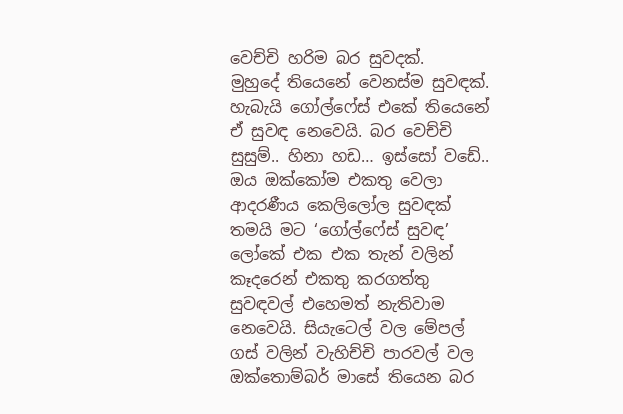වෙච්චි හරිම බර සුවදක්.
මුහුදේ තියෙනේ වෙනස්ම සුවඳක්. හැබැයි ගෝල්ෆේස් එකේ තියෙනේ ඒ සුවඳ නෙවෙයි. බර වෙච්චි සුසුම්.. හිනා හඩ… ඉස්සෝ වඩේ.. ඔය ඔක්කෝම එකතු වෙලා ආදරණීය කෙලිලෝල සුවඳක් තමයි මට ‘ගෝල්ෆේස් සුවඳ’
ලෝකේ එක එක තැන් වලින් කෑදරෙන් එකතු කරගත්තු සුවඳවල් එහෙමත් නැතිවාම නෙවෙයි. සියැටෙල් වල මේපල් ගස් වලින් වැහිච්චි පාරවල් වල ඔක්තොම්බර් මාසේ තියෙන බර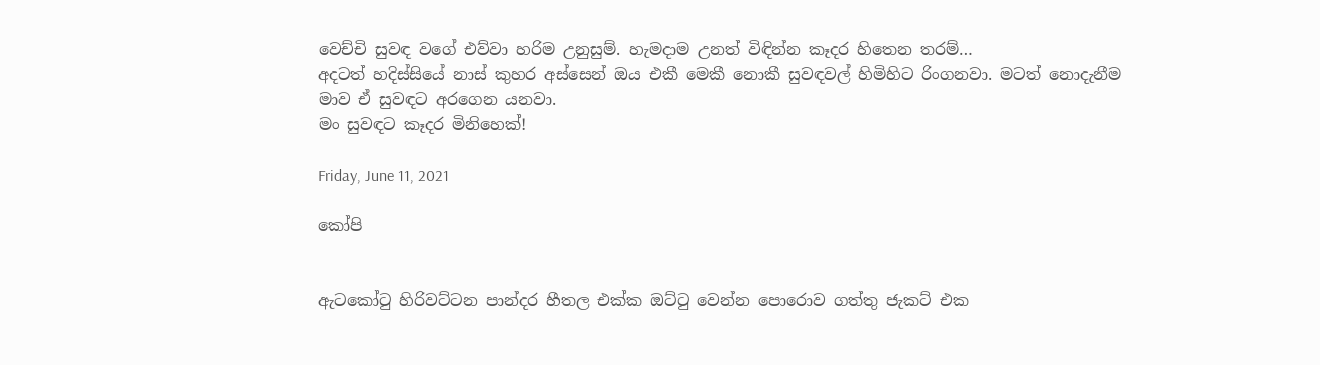වෙච්චි සුවඳ වගේ එව්වා හරිම උනුසුම්. හැමදාම උනත් විඳින්න කෑදර හිතෙන තරම්…
අදටත් හදිස්සියේ නාස් කුහර අස්සෙන් ඔය එකී මෙකී නොකී සුවඳවල් හිමිහිට රිංගනවා. මටත් නොදැනීම මාව ඒ සුවඳට අරගෙන යනවා.
මං සුවඳට කෑදර මිනිහෙක්!

Friday, June 11, 2021

කෝපි


ඇටකෝටු හිරිවට්ටන පාන්දර හීතල එක්ක ඔට්ටු වෙන්න පොරොව ගත්තු ජැකට් එක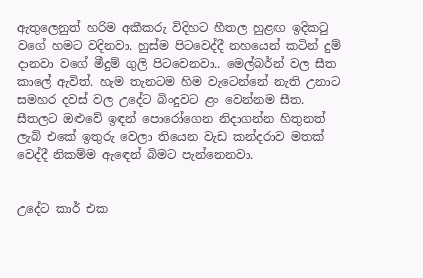ඇතුලෙනුත් හරිම අකීකරු විදිහට හීතල හුළඟ ඉදිකටු වගේ හමට වදිනවා. හුස්ම පිටවෙද්දී නහයෙන් කටින් දුම් දානවා වගේ මීදුම් ගුලි පිටවෙනවා.. මෙල්බර්න් වල සීත කාලේ ඇවිත්. හැම තැනටම හිම වැටෙන්නේ නැති උනාට සමහර දවස් වල උදේට බිංදුවට ළං වෙන්නම සීත. සීතලට ඔළුවේ ඉඳන් පොරෝගෙන නිදාගන්න හිතුනත් ලැබ් එකේ ඉතුරු වෙලා තියෙන වැඩ කන්දරාව මතක් වෙද්දී නිකම්ම ඇඳෙන් බිමට පැන්නෙනවා.


උදේට කාර් එක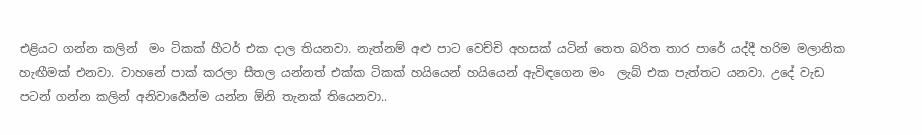එළියට ගන්න කලින්  මං ටිකක් හීටර් එක දාල තියනවා. නැත්නම් අළු පාට වෙච්චි අහසක් යටින් තෙත බරිත තාර පාරේ යද්දී හරිම මලානික හැඟීමක් එනවා. වාහනේ පාක් කරලා සීතල යන්නත් එක්ක ටිකක් හයියෙන් හයියෙන් ඇවිඳගෙන මං  ලැබ් එක පැත්තට යනවා. උදේ වැඩ පටන් ගන්න කලින් අනිවාර්‍යෙන්ම යන්න ඕනි තැනක් තියෙනවා..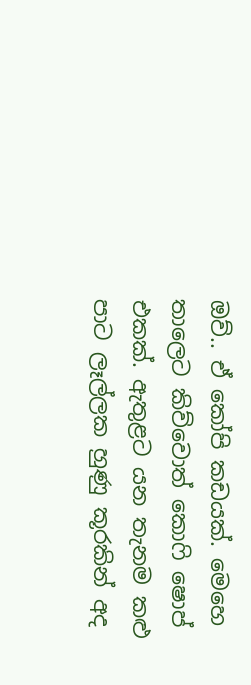ඔව්.. ඒ කෝපි කඩයක්. මෙහෙ තාලෙට කිව්වොත් කොෆි ෂොප් එකක්. ඇතුළට යන තැනම කළු පාට ලෑල්ලක හුණු කූරකින් අද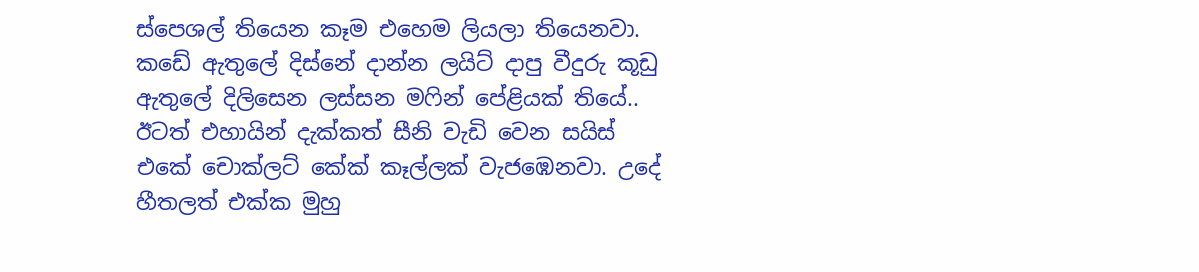ස්පෙශල් තියෙන කෑම එහෙම ලියලා තියෙනවා. කඩේ ඇතුලේ දිස්නේ දාන්න ලයිට් දාපු වීදුරු කූඩු ඇතුලේ දිලිසෙන ලස්සන මෆින් පේළියක් තියේ.. ඊටත් එහායින් දැක්කත් සීනි වැඩි වෙන සයිස් එකේ චොක්ලට් කේක් කෑල්ලක් වැජඹෙනවා. උදේ හීතලත් එක්ක මුහු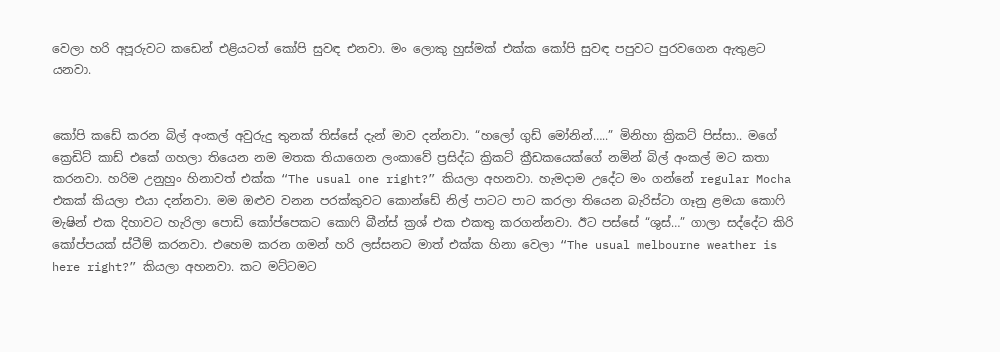වෙලා හරි අපූරුවට කඩෙන් එළියටත් කෝපි සුවඳ එනවා. මං ලොකු හුස්මක් එක්ක කෝපි සුවඳ පපුවට පුරවගෙන ඇතුළට යනවා.


කෝපි කඩේ කරන බිල් අංකල් අවුරුදු තුනක් තිස්සේ දැන් මාව දන්නවා. “හලෝ ගුඩ් මෝනින්…..” මිනිහා ක්‍රිකට් පිස්සා.. මගේ ක්‍රෙඩිට් කාඩ් එකේ ගහලා තියෙන නම මතක තියාගෙන ලංකාවේ ප්‍රසිද්ධ ක්‍රිකට් ක්‍රීඩකයෙක්ගේ නමින් බිල් අංකල් මට කතා කරනවා. හරිම උනුහුං හිනාවත් එක්ක “The usual one right?” කියලා අහනවා. හැමදාම උදේට මං ගන්නේ regular Mocha එකක් කියලා එයා දන්නවා. මම ඔළුව වනන පරක්කුවට කොන්ඩේ නිල් පාටට පාට කරලා තියෙන බැරිස්ටා ගෑනු ළමයා කොෆි මැෂින් එක දිහාවට හැරිලා පොඩි කෝප්පෙකට කොෆි බීන්ස් ක්‍රශ් එක එකතු කරගන්නවා. ඊට පස්සේ “ශුස්…” ගාලා සද්දේට කිරි කෝප්පයක් ස්ටීම් කරනවා. එහෙම කරන ගමන් හරි ලස්සනට මාත් එක්ක හිනා වෙලා “The usual melbourne weather is here right?” කියලා අහනවා. කට මට්ටමට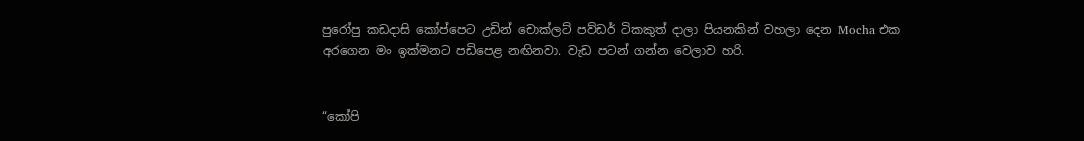පුරෝපු කඩදාසි කෝප්පෙට උඩින් චොක්ලට් පව්ඩර් ටිකකුත් දාලා පියනකින් වහලා දෙන Mocha එක අරගෙන මං ඉක්මනට පඩිපෙළ නඟිනවා. වැඩ පටන් ගන්න වෙලාව හරි.


“කෝපි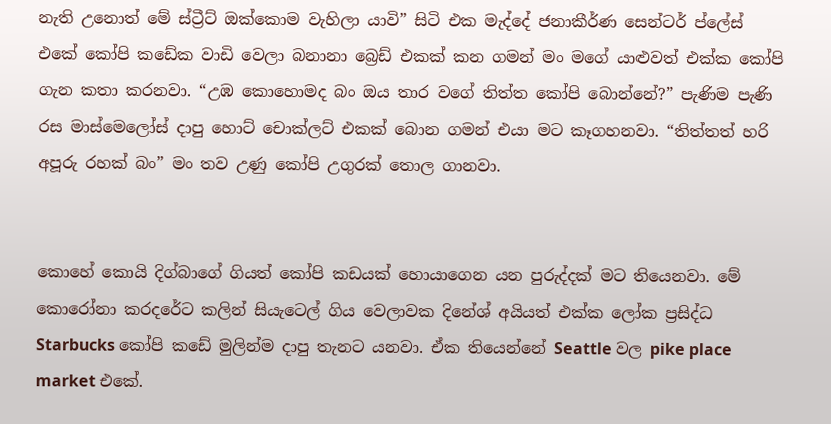නැති උනොත් මේ ස්ට්‍රීට් ඔක්කොම වැහිලා යාවි” සිටි එක මැද්දේ ජනාකීර්ණ සෙන්ටර් ප්ලේස් එකේ කෝපි කඩේක වාඩි වෙලා බනානා බ්‍රෙඩ් එකක් කන ගමන් මං මගේ යාළුවත් එක්ක කෝපි ගැන කතා කරනවා. “උඹ කොහොමද බං ඔය තාර වගේ තිත්ත කෝපි බොන්නේ?” පැණිම පැණි රස මාස්මෙලෝස් දාපු හොට් චොක්ලට් එකක් බොන ගමන් එයා මට කෑගහනවා. “තිත්තත් හරි අපූරු රහක් බං” මං තව උණු කෝපි උගුරක් තොල ගානවා.


කොහේ කොයි දිග්බාගේ ගියත් කෝපි කඩයක් හොයාගෙන යන පුරුද්දක් මට තියෙනවා. මේ කොරෝනා කරදරේට කලින් සියැටෙල් ගිය වෙලාවක දිනේශ් අයියත් එක්ක ලෝක ප්‍රසිද්ධ Starbucks කෝපි කඩේ මුලින්ම දාපු තැනට යනවා. ඒක තියෙන්නේ Seattle වල pike place market එකේ.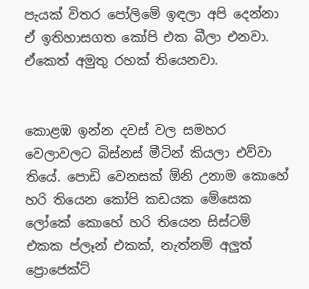පැයක් විතර පෝලිමේ ඉඳලා අපි දෙන්නා ඒ ඉතිහාසගත කෝපි එක බීලා එනවා. ඒකෙත් අමුතු රහක් තියෙනවා.


කොළඹ ඉන්න දවස් වල සමහර වෙලාවලට බිස්නස් මීටින් කියලා එව්වා තියේ. පොඩි වෙනසක් ඕනි උනාම කොහේ හරි තියෙන කෝපි කඩයක මේසෙක ලෝකේ කොහේ හරි තියෙන සිස්ටම් එකක ප්ලෑන් එකක්, නැත්නම් අලුත් ප්‍රොජෙක්ට්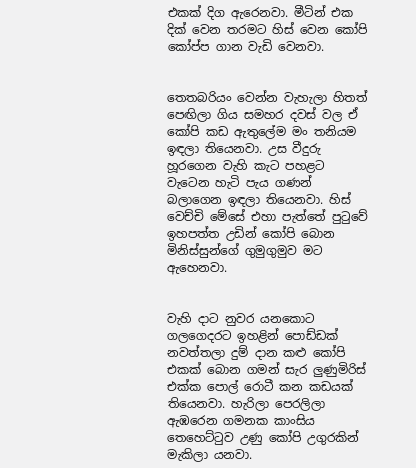එකක් දිග ඇරෙනවා. මීටින් එක දික් වෙන තරමට හිස් වෙන කෝපි කෝප්ප ගාන වැඩි වෙනවා.


තෙතබරියං වෙන්න වැහැලා හිතත් පෙඟිලා ගිය සමහර දවස් වල ඒ කෝපි කඩ ඇතුලේම මං තනියම ඉඳලා තියෙනවා. උස වීදුරු හූරගෙන වැහි කැට පහළට වැටෙන හැටි පැය ගණන් බලාගෙන ඉඳලා තියෙනවා. හිස් වෙච්චි මේසේ එහා පැත්තේ පුටුවේ ඉහපත්ත උඩින් කෝපි බොන මිනිස්සුන්ගේ ගුමුගුමුව මට ඇහෙනවා.


වැහි දාට නුවර යනකොට ගලගෙදරට ඉහළින් පොඩ්ඩක් නවත්තලා දුම් දාන කළු කෝපි එකක් බොන ගමන් සැර ලුණුමිරිස් එක්ක පොල් රොටී කන කඩයක් තියෙනවා. හැරිලා පෙරලිලා ඇඹරෙන ගමනක කාංසිය තෙහෙට්ටුව උණු කෝපි උගුරකින් මැකිලා යනවා.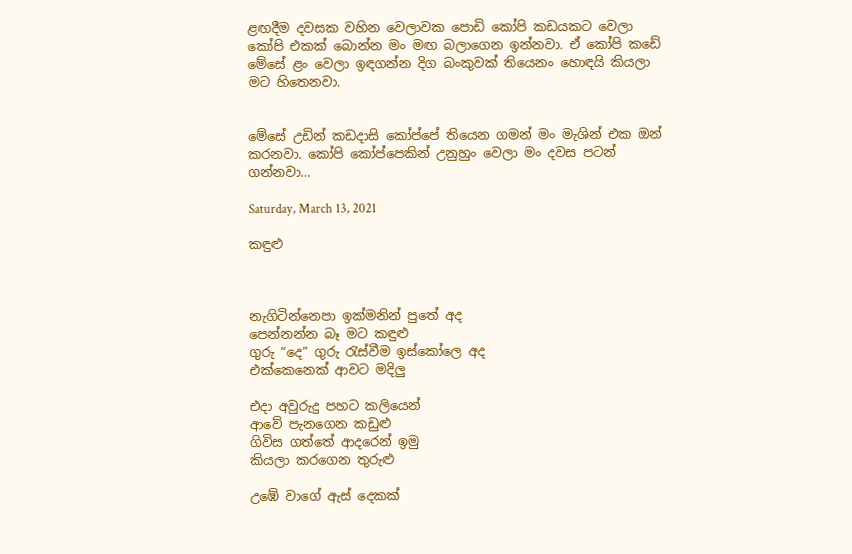ළඟදීම දවසක වහින වෙලාවක පොඩි කෝපි කඩයකට වෙලා කෝපි එකක් බොන්න මං මඟ බලාගෙන ඉන්නවා. ඒ කෝපි කඩේ මේසේ ළං වෙලා ඉඳගන්න දිග බංකුවක් තියෙනං හොඳයි කියලා මට හිතෙනවා.


මේසේ උඩින් කඩදාසි කෝප්පේ තියෙන ගමන් මං මැශින් එක ඔන් කරනවා. කෝපි කෝප්පෙකින් උනුහුං වෙලා මං දවස පටන් ගන්නවා…

Saturday, March 13, 2021

කඳුළු



නැගිටින්නෙපා ඉක්මනින් පුතේ අද
පෙන්නන්න බෑ මට කඳුළු
ගුරු “දෙ” ගුරු රැස්වීම ඉස්කෝලෙ අද
එක්කෙනෙක් ආවට මදිලු

එදා අවුරුදු පහට කලියෙන්
ආවේ පැනගෙන කඩුළු
ගිවිස ගත්තේ ආදරෙන් ඉමු
කියලා කරගෙන තුරුළු

උඹේ වාගේ ඇස් දෙකක්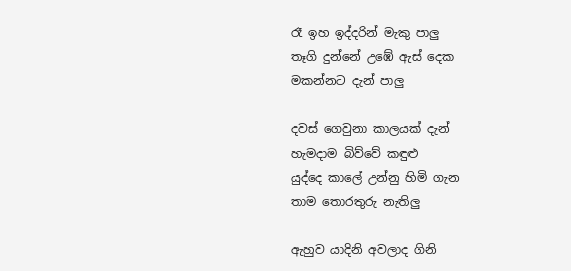රෑ ඉහ ඉද්දරින් මැකු පාලු
තෑගි දුන්නේ උඹේ ඇස් දෙක
මකන්නට දැන් පාලු

දවස් ගෙවුනා කාලයක් දැන්
හැමදාම බිව්වේ කඳුළු
යුද්දෙ කාලේ උන්නු හිමි ගැන
තාම තොරතුරු නැතිලු

ඇහුව යාදිනි අවලාද ගිනි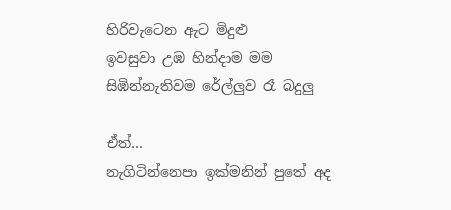හිරිවැටෙන ඇට මිදුළු
ඉවසුවා උඹ හින්දාම මම
සිඹින්නැතිවම රේල්ලුව රෑ බදුලු

ඒත්…
නැගිටින්නෙපා ඉක්මනින් පුතේ අද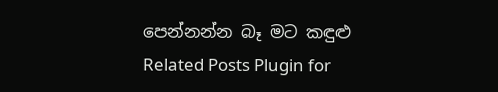පෙන්නන්න බෑ මට කඳුළු
Related Posts Plugin for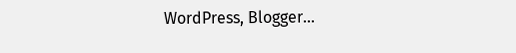WordPress, Blogger...